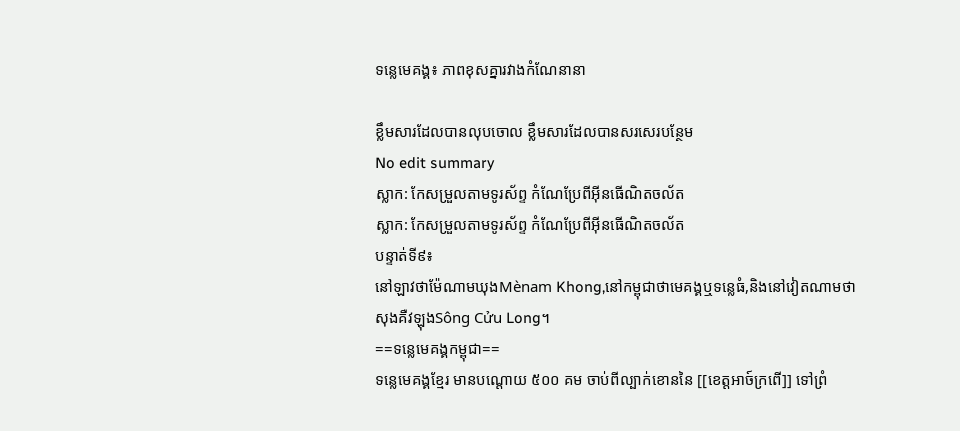ទន្លេមេគង្គ៖ ភាពខុសគ្នារវាងកំណែនានា

ខ្លឹមសារដែលបានលុបចោល ខ្លឹមសារដែលបានសរសេរបន្ថែម
No edit summary
ស្លាក: កែសម្រួលតាមទូរស័ព្ទ កំណែប្រែពីអ៊ីនធើណិតចល័ត
ស្លាក: កែសម្រួលតាមទូរស័ព្ទ កំណែប្រែពីអ៊ីនធើណិតចល័ត
បន្ទាត់ទី៩៖
នៅឡាវថាម៉ែណាមឃុងMènam Khong,នៅកម្ពុជាថាមេគង្គឬទន្លេធំ,និងនៅវៀតណាមថាសុងគឺវឡុងSông Cửu Long។
==ទន្លេមេគង្គកម្ពុជា==
ទន្លេមេគង្គខ្មែរ មានបណ្ដោយ ៥០០ គម ចាប់ពីល្បាក់ខោននៃ [[ខេត្តអាច៍ក្រពើ]] ទៅព្រំ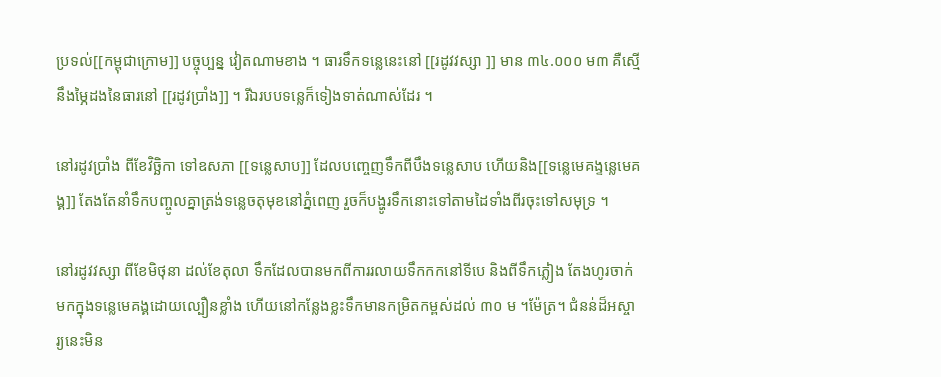ប្រទល់[[កម្ពុជាក្រោម]] បច្ចុប្បន្ន វៀតណាមខាង ។ ធារទឹកទន្លេនេះនៅ [[រដូវវស្សា ]] មាន ៣៤.០០០ ម៣ គឺស្មើនឹងម្ភៃដងនៃធារនៅ [[រដូវប្រាំង]] ។ រីឯរបបទន្លេក៏ទៀងទាត់ណាស់ដែរ ។

នៅរដូវប្រាំង ពីខែវិច្ឆិកា ទៅឧសភា [[ទន្លេសាប]] ដែលបញ្ចេញទឹកពីបឹងទន្លេសាប ហើយនិង[[ទន្លេមេគង្ទន្លេមេគង្គ]] តែងតែនាំទឹកបញ្ចូលគ្នាត្រង់ទន្លេចតុមុខនៅភ្នំពេញ រួចក៏បង្ហូរទឹកនោះទៅតាមដៃទាំងពីរចុះទៅសមុទ្រ ។

នៅរដូវវស្សា ពីខែមិថុនា ដល់ខែតុលា ទឹកដែលបានមកពីការរលាយទឹកកកនៅទីបេ និងពីទឹកភ្លៀង តែងហូរចាក់មកក្នុងទន្លេមេគង្គដោយល្បឿនខ្លាំង ហើយនៅកន្លែងខ្លះទឹកមានកម្រិតកម្ពស់ដល់ ៣០ ម ។ម៉ែត្រ។ ជំនន់ដ៏អស្ចារ្យនេះមិន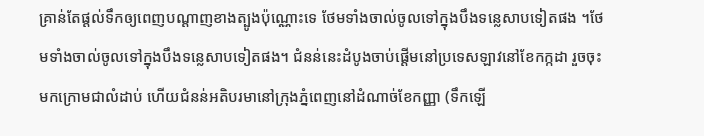គ្រាន់តែផ្ដល់ទឹកឲ្យពេញបណ្ដាញខាងត្បូងប៉ុណ្ណោះទេ ថែមទាំងចាល់ចូលទៅក្នុងបឹងទន្លេសាបទៀតផង ។ថែមទាំងចាល់ចូលទៅក្នុងបឹងទន្លេសាបទៀតផង។ ជំនន់នេះដំបូងចាប់ផ្ដើមនៅប្រទេសឡាវនៅខែកក្កដា រួចចុះមកក្រោមជាលំដាប់ ហើយជំនន់អតិបរមានៅក្រុងភ្នំពេញនៅដំណាច់ខែកញ្ញា (ទឹកឡើ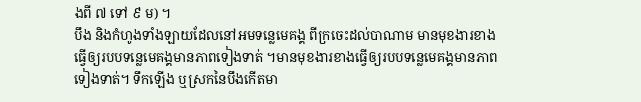ងពី ៧ ទៅ ៩ ម) ។
បឹង និងកំហូងទាំងឡាយដែលនៅអមទន្លេមេគង្គ ពីក្រចេះដល់បាណាម មានមុខងារខាងធ្វើឲ្យរបបទន្លេមេគង្គមានភាពទៀងទាត់ ។មានមុខងារខាងធ្វើឲ្យរបបទន្លេមេគង្គមានភាពទៀងទាត់។ ទឹកឡើង ឬស្រកនៃបឹងកើតមា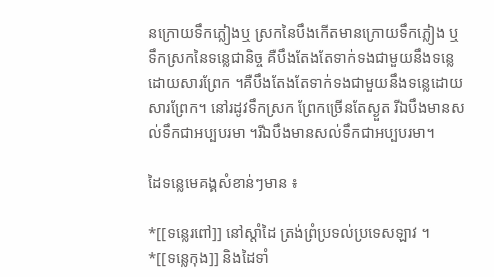នក្រោយទឹកភ្លៀងឬ ស្រកនៃបឹងកើតមានក្រោយទឹកភ្លៀង ឬទឹកស្រកនៃទន្លេជានិច្ច គឺបឹងតែងតែទាក់ទងជាមួយនឹងទន្លេដោយសារព្រែក ។គឺបឹងតែងតែទាក់ទងជាមួយនឹងទន្លេដោយសារព្រែក។ នៅរដូវទឹកស្រក ព្រែកច្រើនតែស្ងួត រីឯបឹងមានសល់ទឹកជាអប្បបរមា ។រីឯបឹងមានសល់ទឹកជាអប្បបរមា។

ដៃទន្លេមេគង្គសំខាន់ៗមាន ៖

*[[ទន្លេរពៅ]] នៅស្ដាំដៃ ត្រង់ព្រំប្រទល់ប្រទេសឡាវ ។
*[[ទន្លេកុង]] និងដៃទាំ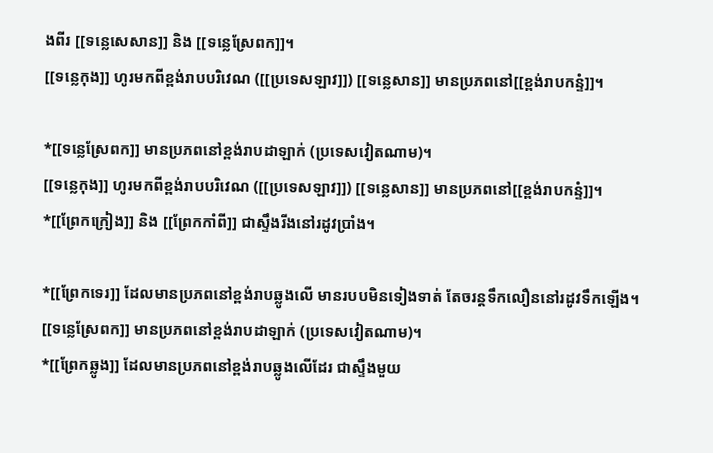ងពីរ [[ទន្លេសេសាន]] និង [[ទន្លេស្រែពក]]។
[[ទន្លេកុង]] ហូរមកពីខ្ពង់រាបបរិវេណ ([[ប្រទេសឡាវ]]) [[ទន្លេសាន]] មានប្រភពនៅ[[ខ្ពង់រាបកន្ទំ]]។

*[[ទន្លេស្រែពក]] មានប្រភពនៅខ្ពង់រាបដាឡាក់ (ប្រទេសវៀតណាម)។
[[ទន្លេកុង]] ហូរមកពីខ្ពង់រាបបរិវេណ ([[ប្រទេសឡាវ]]) [[ទន្លេសាន]] មានប្រភពនៅ[[ខ្ពង់រាបកន្ទំ]]។
*[[ព្រែកក្រៀង]] និង [[ព្រែកកាំពី]] ជាស្ទឹងរីងនៅរដូវប្រាំង។

*[[ព្រែកទេរ]] ដែលមានប្រភពនៅខ្ពង់រាបឆ្លូងលើ មានរបបមិនទៀងទាត់ តែចរន្តទឹកលឿននៅរដូវទឹកឡើង។
[[ទន្លេស្រែពក]] មានប្រភពនៅខ្ពង់រាបដាឡាក់ (ប្រទេសវៀតណាម)។
*[[ព្រែកឆ្លូង]] ដែលមានប្រភពនៅខ្ពង់រាបឆ្លូងលើដែរ ជាស្ទឹងមួយ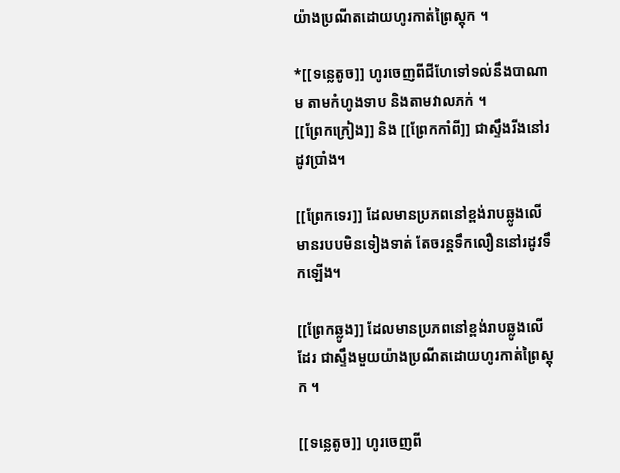យ៉ាងប្រណីតដោយហូរកាត់ព្រៃស្ដុក ។

*[[ទន្លេតូច]] ហូរចេញពីជីហែទៅទល់នឹងបាណាម តាមកំហូងទាប និងតាមវាលភក់ ។
[[ព្រែកក្រៀង]] និង [[ព្រែកកាំពី]] ជាស្ទឹងរីងនៅរដូវប្រាំង។

[[ព្រែកទេរ]] ដែលមានប្រភពនៅខ្ពង់រាបឆ្លូងលើ មានរបបមិនទៀងទាត់ តែចរន្តទឹកលឿននៅរដូវទឹកឡើង។

[[ព្រែកឆ្លូង]] ដែលមានប្រភពនៅខ្ពង់រាបឆ្លូងលើដែរ ជាស្ទឹងមួយយ៉ាងប្រណីតដោយហូរកាត់ព្រៃស្ដុក ។

[[ទន្លេតូច]] ហូរចេញពី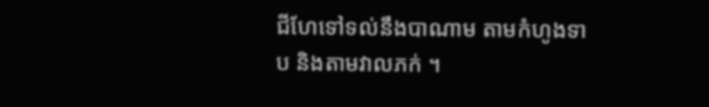ជីហែទៅទល់នឹងបាណាម តាមកំហូងទាប និងតាមវាលភក់ ។